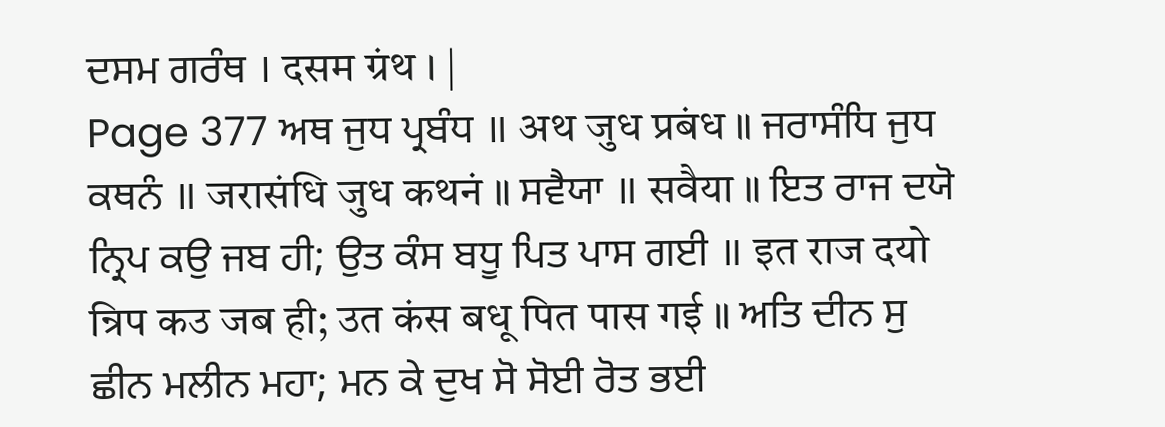ਦਸਮ ਗਰੰਥ । दसम ग्रंथ । |
Page 377 ਅਥ ਜੁਧ ਪ੍ਰਬੰਧ ॥ अथ जुध प्रबंध ॥ ਜਰਾਸੰਧਿ ਜੁਧ ਕਥਨੰ ॥ जरासंधि जुध कथनं ॥ ਸਵੈਯਾ ॥ सवैया ॥ ਇਤ ਰਾਜ ਦਯੋ ਨ੍ਰਿਪ ਕਉ ਜਬ ਹੀ; ਉਤ ਕੰਸ ਬਧੂ ਪਿਤ ਪਾਸ ਗਈ ॥ इत राज दयो न्रिप कउ जब ही; उत कंस बधू पित पास गई ॥ ਅਤਿ ਦੀਨ ਸੁ ਛੀਨ ਮਲੀਨ ਮਹਾ; ਮਨ ਕੇ ਦੁਖ ਸੋ ਸੋਈ ਰੋਤ ਭਈ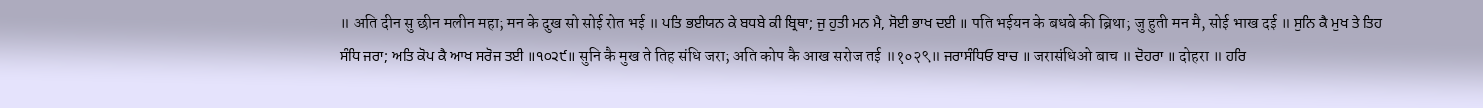॥ अति दीन सु छीन मलीन महा; मन के दुख सो सोई रोत भई ॥ ਪਤਿ ਭਈਯਨ ਕੇ ਬਧਬੇ ਕੀ ਬ੍ਰਿਥਾ; ਜੁ ਹੁਤੀ ਮਨ ਮੈ, ਸੋਈ ਭਾਖ ਦਈ ॥ पति भईयन के बधबे की ब्रिथा; जु हुती मन मै, सोई भाख दई ॥ ਸੁਨਿ ਕੈ ਮੁਖ ਤੇ ਤਿਹ ਸੰਧਿ ਜਰਾ; ਅਤਿ ਕੋਪ ਕੈ ਆਖ ਸਰੋਜ ਤਈ ॥੧੦੨੯॥ सुनि कै मुख ते तिह संधि जरा; अति कोप कै आख सरोज तई ॥१०२९॥ ਜਰਾਸੰਧਿਓ ਬਾਚ ॥ जरासंधिओ बाच ॥ ਦੋਹਰਾ ॥ दोहरा ॥ ਹਰਿ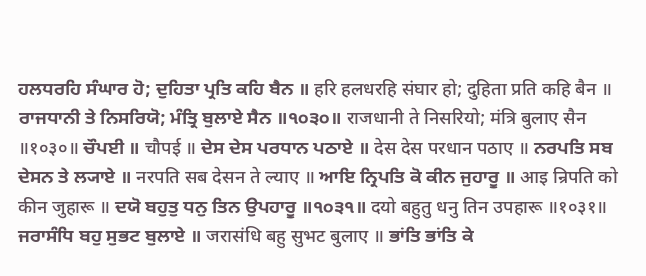ਹਲਧਰਹਿ ਸੰਘਾਰ ਹੋ; ਦੁਹਿਤਾ ਪ੍ਰਤਿ ਕਹਿ ਬੈਨ ॥ हरि हलधरहि संघार हो; दुहिता प्रति कहि बैन ॥ ਰਾਜਧਾਨੀ ਤੇ ਨਿਸਰਿਯੋ; ਮੰਤ੍ਰਿ ਬੁਲਾਏ ਸੈਨ ॥੧੦੩੦॥ राजधानी ते निसरियो; मंत्रि बुलाए सैन ॥१०३०॥ ਚੌਪਈ ॥ चौपई ॥ ਦੇਸ ਦੇਸ ਪਰਧਾਨ ਪਠਾਏ ॥ देस देस परधान पठाए ॥ ਨਰਪਤਿ ਸਬ ਦੇਸਨ ਤੇ ਲ੍ਯਾਏ ॥ नरपति सब देसन ते ल्याए ॥ ਆਇ ਨ੍ਰਿਪਤਿ ਕੋ ਕੀਨ ਜੁਹਾਰੂ ॥ आइ न्रिपति को कीन जुहारू ॥ ਦਯੋ ਬਹੁਤੁ ਧਨੁ ਤਿਨ ਉਪਹਾਰੂ ॥੧੦੩੧॥ दयो बहुतु धनु तिन उपहारू ॥१०३१॥ ਜਰਾਸੰਧਿ ਬਹੁ ਸੁਭਟ ਬੁਲਾਏ ॥ जरासंधि बहु सुभट बुलाए ॥ ਭਾਂਤਿ ਭਾਂਤਿ ਕੇ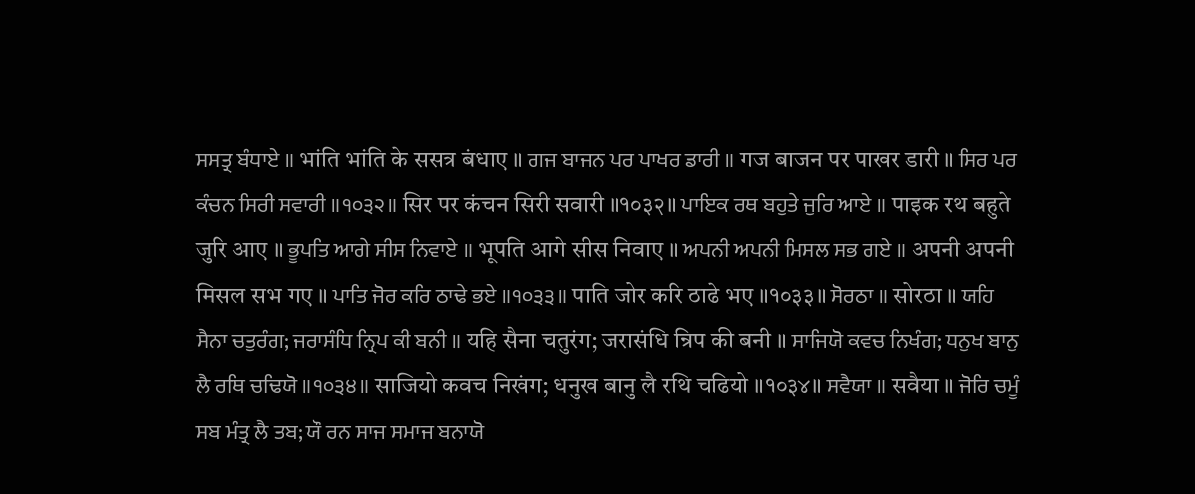ਸਸਤ੍ਰ ਬੰਧਾਏ ॥ भांति भांति के ससत्र बंधाए ॥ ਗਜ ਬਾਜਨ ਪਰ ਪਾਖਰ ਡਾਰੀ ॥ गज बाजन पर पाखर डारी ॥ ਸਿਰ ਪਰ ਕੰਚਨ ਸਿਰੀ ਸਵਾਰੀ ॥੧੦੩੨॥ सिर पर कंचन सिरी सवारी ॥१०३२॥ ਪਾਇਕ ਰਥ ਬਹੁਤੇ ਜੁਰਿ ਆਏ ॥ पाइक रथ बहुते जुरि आए ॥ ਭੂਪਤਿ ਆਗੇ ਸੀਸ ਨਿਵਾਏ ॥ भूपति आगे सीस निवाए ॥ ਅਪਨੀ ਅਪਨੀ ਮਿਸਲ ਸਭ ਗਏ ॥ अपनी अपनी मिसल सभ गए ॥ ਪਾਤਿ ਜੋਰ ਕਰਿ ਠਾਢੇ ਭਏ ॥੧੦੩੩॥ पाति जोर करि ठाढे भए ॥१०३३॥ ਸੋਰਠਾ ॥ सोरठा ॥ ਯਹਿ ਸੈਨਾ ਚਤੁਰੰਗ; ਜਰਾਸੰਧਿ ਨ੍ਰਿਪ ਕੀ ਬਨੀ ॥ यहि सैना चतुरंग; जरासंधि न्रिप की बनी ॥ ਸਾਜਿਯੋ ਕਵਚ ਨਿਖੰਗ; ਧਨੁਖ ਬਾਨੁ ਲੈ ਰਥਿ ਚਢਿਯੋ ॥੧੦੩੪॥ साजियो कवच निखंग; धनुख बानु लै रथि चढियो ॥१०३४॥ ਸਵੈਯਾ ॥ सवैया ॥ ਜੋਰਿ ਚਮੂੰ ਸਬ ਮੰਤ੍ਰ ਲੈ ਤਬ; ਯੌ ਰਨ ਸਾਜ ਸਮਾਜ ਬਨਾਯੋ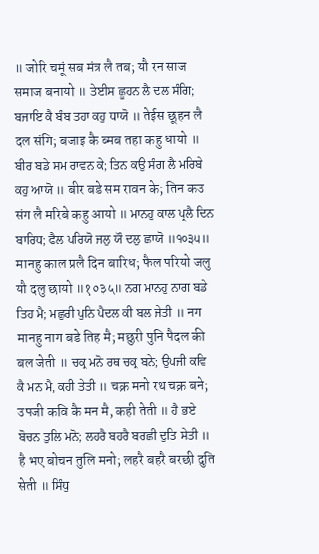॥ जोरि चमूं सब मंत्र लै तब; यौ रन साज समाज बनायो ॥ ਤੇਈਸ ਛੂਹਨ ਲੈ ਦਲ ਸੰਗਿ; ਬਜਾਇ ਕੈ ਬੰਬ ਤਹਾ ਕਹੁ ਧਾਯੋ ॥ तेईस छूहन लै दल संगि; बजाइ कै ब्मब तहा कहु धायो ॥ ਬੀਰ ਬਡੇ ਸਮ ਰਾਵਨ ਕੇ; ਤਿਨ ਕਉ ਸੰਗ ਲੈ ਮਰਿਬੇ ਕਹੁ ਆਯੋ ॥ बीर बडे सम रावन के; तिन कउ संग लै मरिबे कहु आयो ॥ ਮਾਨਹੁ ਕਾਲ ਪ੍ਰਲੈ ਦਿਨ ਬਾਰਿਧ; ਫੈਲ ਪਰਿਯੋ ਜਲੁ ਯੌ ਦਲੁ ਛਾਯੋ ॥੧੦੩੫॥ मानहु काल प्रलै दिन बारिध; फैल परियो जलु यौ दलु छायो ॥१०३५॥ ਨਗ ਮਾਨਹੁ ਨਾਗ ਬਡੇ ਤਿਹ ਮੈ; ਮਛੁਰੀ ਪੁਨਿ ਪੈਦਲ ਕੀ ਬਲ ਜੇਤੀ ॥ नग मानहु नाग बडे तिह मै; मछुरी पुनि पैदल की बल जेती ॥ ਚਕ੍ਰ ਮਨੋ ਰਥ ਚਕ੍ਰ ਬਨੇ; ਉਪਜੀ ਕਵਿ ਕੈ ਮਨ ਮੈ, ਕਹੀ ਤੇਤੀ ॥ चक्र मनो रथ चक्र बने; उपजी कवि कै मन मै, कही तेती ॥ ਹੈ ਭਏ ਬੋਚਨ ਤੁਲਿ ਮਨੋ; ਲਹਰੈ ਬਹਰੈ ਬਰਛੀ ਦੁਤਿ ਸੇਤੀ ॥ है भए बोचन तुलि मनो; लहरै बहरै बरछी दुति सेती ॥ ਸਿੰਧੁ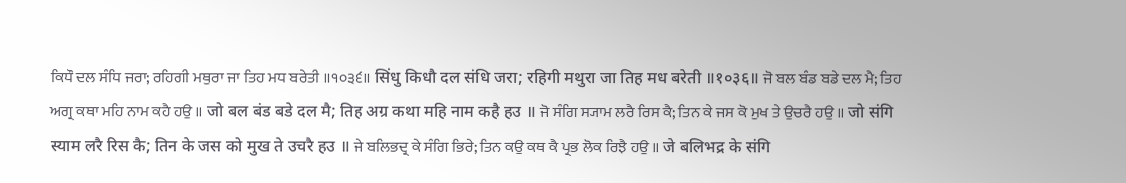ਕਿਧੌ ਦਲ ਸੰਧਿ ਜਰਾ; ਰਹਿਗੀ ਮਥੁਰਾ ਜਾ ਤਿਹ ਮਧ ਬਰੇਤੀ ॥੧੦੩੬॥ सिंधु किधौ दल संधि जरा; रहिगी मथुरा जा तिह मध बरेती ॥१०३६॥ ਜੋ ਬਲ ਬੰਡ ਬਡੇ ਦਲ ਮੈ; ਤਿਹ ਅਗ੍ਰ ਕਥਾ ਮਹਿ ਨਾਮ ਕਹੈ ਹਉ ॥ जो बल बंड बडे दल मै; तिह अग्र कथा महि नाम कहै हउ ॥ ਜੋ ਸੰਗਿ ਸ੍ਯਾਮ ਲਰੈ ਰਿਸ ਕੈ; ਤਿਨ ਕੇ ਜਸ ਕੋ ਮੁਖ ਤੇ ਉਚਰੈ ਹਉ ॥ जो संगि स्याम लरै रिस कै; तिन के जस को मुख ते उचरै हउ ॥ ਜੇ ਬਲਿਭਦ੍ਰ ਕੇ ਸੰਗਿ ਭਿਰੇ; ਤਿਨ ਕਉ ਕਥ ਕੈ ਪ੍ਰਭ ਲੋਕ ਰਿਝੈ ਹਉ ॥ जे बलिभद्र के संगि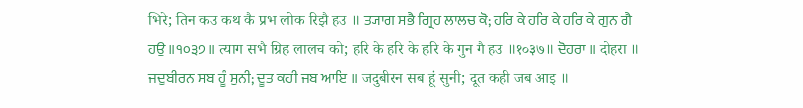भिरे; तिन कउ कथ कै प्रभ लोक रिझै हउ ॥ ਤ੍ਯਾਗ ਸਭੈ ਗ੍ਰਿਹ ਲਾਲਚ ਕੋ; ਹਰਿ ਕੇ ਹਰਿ ਕੇ ਹਰਿ ਕੇ ਗੁਨ ਗੈ ਹਉ ॥੧੦੩੭॥ त्याग सभै ग्रिह लालच को; हरि के हरि के हरि के गुन गै हउ ॥१०३७॥ ਦੋਹਰਾ ॥ दोहरा ॥ ਜਦੁਬੀਰਨ ਸਬ ਹੂੰ ਸੁਨੀ; ਦੂਤ ਕਹੀ ਜਬ ਆਇ ॥ जदुबीरन सब हूं सुनी; दूत कही जब आइ ॥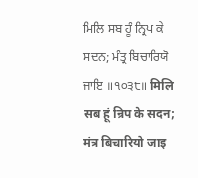ਮਿਲਿ ਸਬ ਹੂੰ ਨ੍ਰਿਪ ਕੇ ਸਦਨ; ਮੰਤ੍ਰ ਬਿਚਾਰਿਯੋ ਜਾਇ ॥੧੦੩੮॥ मिलि सब हूं न्रिप के सदन; मंत्र बिचारियो जाइ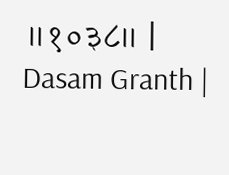॥१०३८॥ |
Dasam Granth |